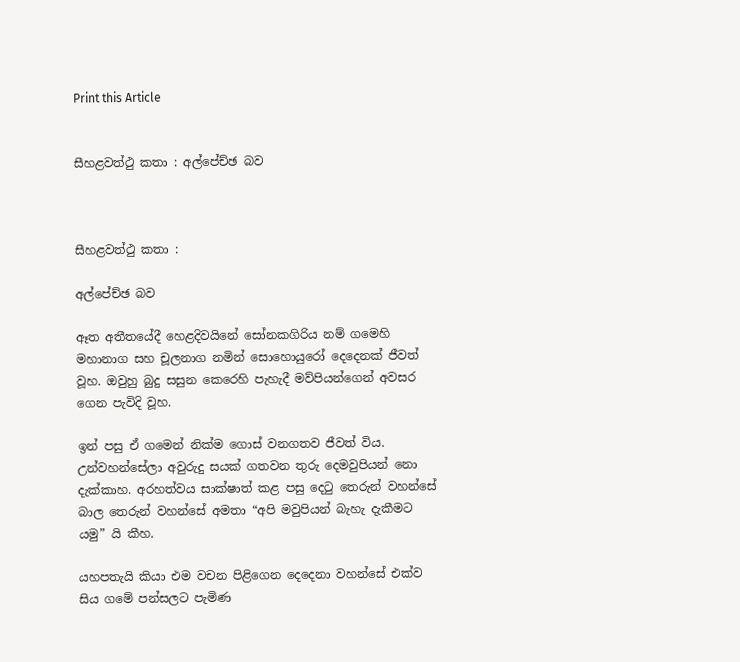Print this Article


සීහළවත්ථු කතා : අල්පේච්ඡ බව



සීහළවත්ථු කතා :

අල්පේච්ඡ බව

ඈත අතීතයේදී හෙළදිවයිනේ සෝනකගිරිය නම් ගමෙහි මහානාග සහ චූලනාග නමින් සොහොයුරෝ දෙදෙනක් ජීවත් වූහ. ඔවුහු බුදු සසුන කෙරෙහි පැහැදී මව්පියන්ගෙන් අවසර ගෙන පැවිදි වූහ.

ඉන් පසු ඒ ගමෙන් නික්ම ගොස් වනගතව ජීවත් විය. උන්වහන්සේලා අවුරුදු සයක් ගතවන තුරු දෙමවුපියන් නො දැක්කාහ. අරහත්වය සාක්ෂාත් කළ පසු දෙටු තෙරුන් වහන්සේ බාල තෙරුන් වහන්සේ අමතා “අපි මවුපියන් බැහැ දැකීමට යමු” යි කීහ.

යහපතැයි කියා එම වචන පිළිගෙන දෙදෙනා වහන්සේ එක්ව සිය ගමේ පන්සලට පැමිණ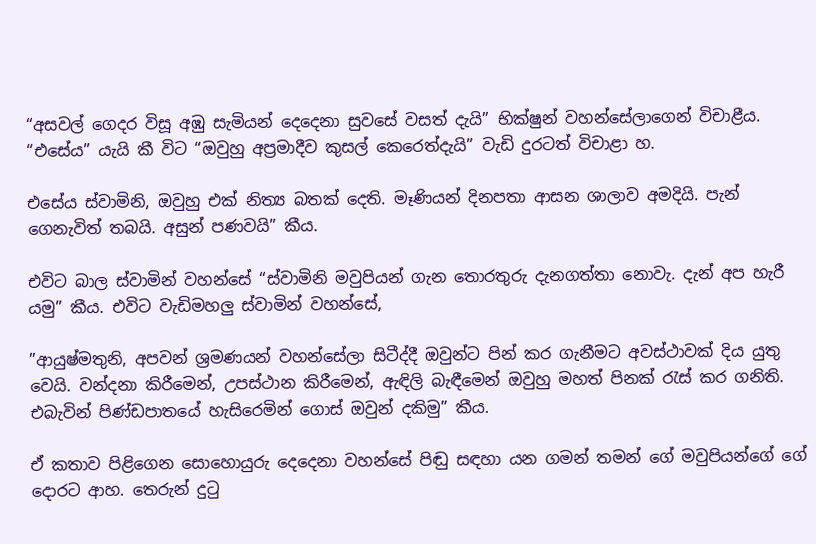“අසවල් ගෙදර විසූ අඹු සැමියන් දෙදෙනා සුවසේ වසත් දැයි” භික්ෂුන් වහන්සේලාගෙන් විචාළීය. “එසේය” යැයි කී විට “ඔවුහු අප්‍රමාදීව කුසල් කෙරෙත්දැයි” වැඩි දුරටත් විචාළා හ.

එසේය ස්වාමිනි, ඔවුහු එක් නිත්‍ය බතක් දෙති. මෑණියන් දිනපතා ආසන ශාලාව අමදියි. පැන් ගෙනැවිත් තබයි. අසුන් පණවයි” කීය.

එවිට බාල ස්වාමින් වහන්සේ “ස්වාමිනි මවුපියන් ගැන තොරතුරු දැනගත්තා නොවැ. දැන් අප හැරී යමු” කීය. එවිට වැඩිමහලු ස්වාමින් වහන්සේ,

”ආයුෂ්මතුනි, අපවන් ශ්‍රමණයන් වහන්සේලා සිටීද්දී ඔවුන්ට පින් කර ගැනීමට අවස්ථාවක් දිය යුතු වෙයි. වන්දනා කිරීමෙන්, උපස්ථාන කිරීමෙන්, ඇඳිලි බැඳීමෙන් ඔවුහු මහත් පිනක් රැස් කර ගනිති. එබැවින් පිණ්ඩපාතයේ හැසිරෙමින් ගොස් ඔවුන් දකිමු” කීය.

ඒ කතාව පිළිගෙන සොහොයුරු දෙදෙනා වහන්සේ පිඬු සඳහා යන ගමන් තමන් ගේ මවුපියන්ගේ ගේ දොරට ආහ. තෙරුන් දුටු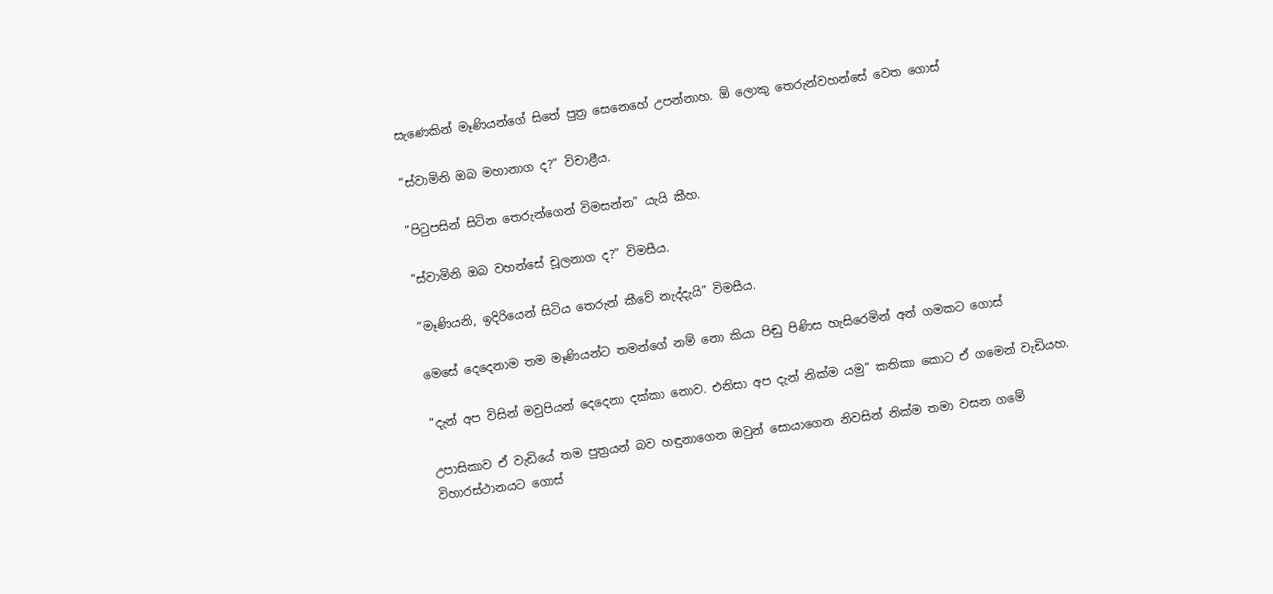සැණෙකින් මෑණියන්ගේ සිතේ පුත්‍ර සෙනෙහේ උපන්නාහ. ඕ ලොකු තෙරුන්වහන්සේ වෙත ගොස්

”ස්වාමිනි ඔබ මහානාග ද?” විචාළීය.

”පිටුපසින් සිටින තෙරුන්ගෙන් විමසන්න” යැයි කීහ.

”ස්වාමිනි ඔබ වහන්සේ චූලනාග ද?” විමසීය.

”මෑණියනි, ඉදිරියෙන් සිටිය තෙරුන් කීවේ නැද්දැයි” විමසීය.

මෙසේ දෙදෙනාම තම මෑණියන්ට තමන්ගේ නම් නො කියා පිඬු පිණිස හැසිරෙමින් අන් ගමකට ගොස්

”දැන් අප විසින් මවුපියන් දෙදෙනා දක්කා නොව. එනිසා අප දැන් නික්ම යමු” කතිකා කොට ඒ ගමෙන් වැඩියහ.

උපාසිකාව ඒ වැඩියේ තම පුත්‍රයන් බව හඳුනාගෙන ඔවුන් සොයාගෙන නිවසින් නික්ම තමා වසන ගමේ විහාරස්ථානයට ගොස්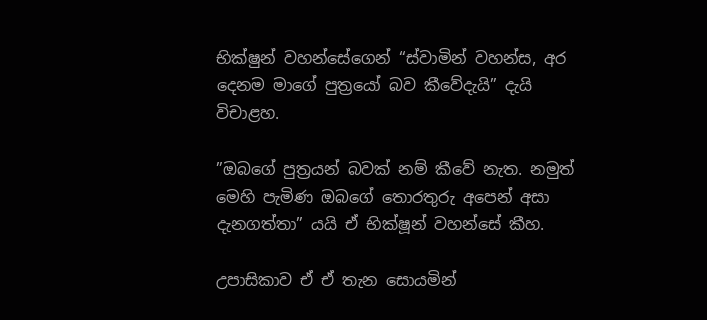භික්ෂුන් වහන්සේගෙන් “ස්වාමින් වහන්ස, අර දෙනම මාගේ පුත්‍රයෝ බව කීවේදැයි” දැයි විචාළහ.

”ඔබගේ පුත්‍රයන් බවක් නම් කීවේ නැත. නමුත් මෙහි පැමිණ ඔබගේ තොරතුරු අපෙන් අසා දැනගත්තා” යයි ඒ භික්ෂූන් වහන්සේ කීහ.

උපාසිකාව ඒ ඒ තැන සොයමින්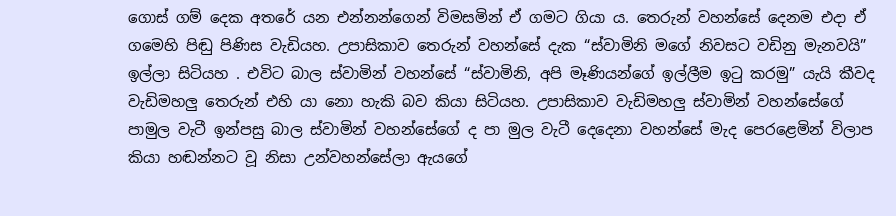ගොස් ගම් දෙක අතරේ යන එන්නන්ගෙන් විමසමින් ඒ ගමට ගියා ය. තෙරුන් වහන්සේ දෙනම එදා ඒ ගමෙහි පිඬු පිණිස වැඩියහ. උපාසිකාව තෙරුන් වහන්සේ දැක “ස්වාමිනි මගේ නිවසට වඩිනු මැනවයි” ඉල්ලා සිටියහ . එවිට බාල ස්වාමින් වහන්සේ “ස්වාමිනි, අපි මෑණියන්ගේ ඉල්ලීම ඉටු කරමු” යැයි කීවද වැඩිමහලු තෙරුන් එහි යා නො හැකි බව කියා සිටියහ. උපාසිකාව වැඩිමහලු ස්වාමින් වහන්සේගේ පාමුල වැටී ඉන්පසු බාල ස්වාමින් වහන්සේගේ ද පා මුල වැටී දෙදෙනා වහන්සේ මැද පෙරළෙමින් විලාප කියා හඬන්නට වූ නිසා උන්වහන්සේලා ඇයගේ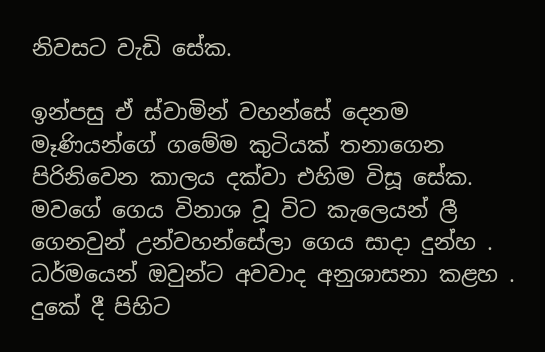නිවසට වැඩි සේක.

ඉන්පසු ඒ ස්වාමින් වහන්සේ දෙනම මෑණියන්ගේ ගමේම කුටියක් තනාගෙන පිරිනිවෙන කාලය දක්වා එහිම විසූ සේක. මවගේ ගෙය විනාශ වූ විට කැලෙයන් ලී ගෙනවුන් උන්වහන්සේලා ගෙය සාදා දුන්හ . ධර්මයෙන් ඔවුන්ට අවවාද අනුශාසනා කළහ . දුකේ දී පිහිට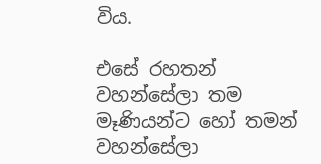විය.

එසේ රහතන් වහන්සේලා තම මෑණියන්ට හෝ තමන් වහන්සේලා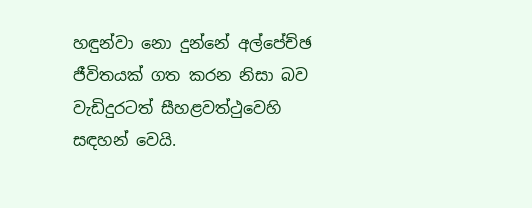හඳුන්වා නො දුන්නේ අල්පේච්ඡ ජීවිතයක් ගත කරන නිසා බව වැඩිදුරටත් සීහළවත්ථුවෙහි සඳහන් වෙයි.